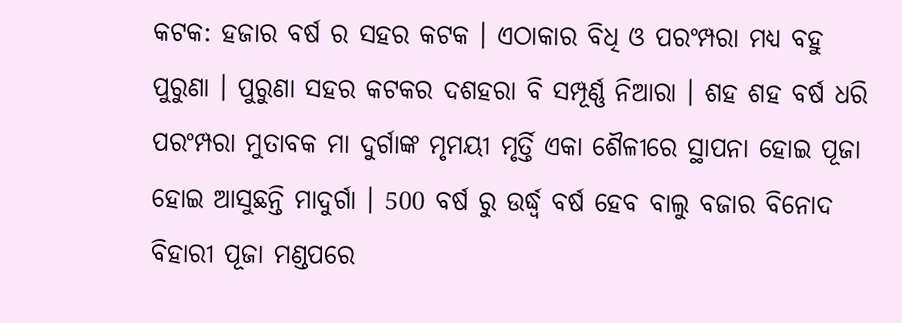କଟକ: ହଜାର ବର୍ଷ ର ସହର କଟକ । ଏଠାକାର ବିଧି ଓ ପରଂମ୍ପରା ମଧ୍ୟ ବହୁ ପୁରୁଣା । ପୁରୁଣା ସହର କଟକର ଦଶହରା ବି ସମ୍ପୂର୍ଣ୍ଣ ନିଆରା । ଶହ ଶହ ବର୍ଷ ଧରି ପରଂମ୍ପରା ମୁତାବକ ମା ଦୁର୍ଗାଙ୍କ ମୃମୟୀ ମୃର୍ତ୍ତି ଏକା ଶୈଳୀରେ ସ୍ଥାପନା ହୋଇ ପୂଜା ହୋଇ ଆସୁଛନ୍ତି ମାଦୁର୍ଗା । 500 ବର୍ଷ ରୁ ଉର୍ଦ୍ଧ୍ବ ବର୍ଷ ହେବ ବାଲୁ ବଜାର ବିନୋଦ ବିହାରୀ ପୂଜା ମଣ୍ଡପରେ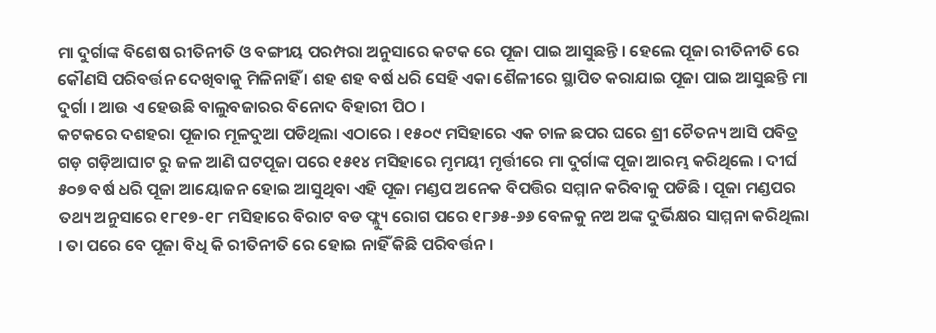ମା ଦୁର୍ଗାଙ୍କ ବିଶେଷ ରୀତିନୀତି ଓ ବଙ୍ଗୀୟ ପରମ୍ପରା ଅନୁସାରେ କଟକ ରେ ପୂଜା ପାଇ ଆସୁଛନ୍ତି । ହେଲେ ପୂଜା ରୀତିନୀତି ରେ କୌଣସି ପରିବର୍ତ୍ତନ ଦେଖିବାକୁ ମିଳିନାହିଁ । ଶହ ଶହ ବର୍ଷ ଧରି ସେହି ଏକା ଶୈଳୀରେ ସ୍ଥାପିତ କରାଯାଇ ପୂଜା ପାଇ ଆସୁଛନ୍ତି ମା ଦୁର୍ଗା । ଆଉ ଏ ହେଉଛି ବାଲୁବଜାରର ବିନୋଦ ବିହାରୀ ପିଠ ।
କଟକରେ ଦଶହରା ପୂଜାର ମୂଳଦୁଆ ପଡିଥିଲା ଏଠାରେ । ୧୫୦୯ ମସିହାରେ ଏକ ଚାଳ ଛପର ଘରେ ଶ୍ରୀ ଚୈତନ୍ୟ ଆସି ପବିତ୍ର ଗଡ଼ ଗଡ଼ିଆଘାଟ ରୁ ଜଳ ଆଣି ଘଟପୂଜା ପରେ ୧୫୧୪ ମସିହାରେ ମୃମୟୀ ମୃର୍ତ୍ତୀରେ ମା ଦୁର୍ଗାଙ୍କ ପୂଜା ଆରମ୍ଭ କରିଥିଲେ । ଦୀର୍ଘ ୫୦୭ ବର୍ଷ ଧରି ପୂଜା ଆୟୋଜନ ହୋଇ ଆସୁଥିବା ଏହି ପୂଜା ମଣ୍ଡପ ଅନେକ ବିପତ୍ତିର ସମ୍ମାନ କରିବାକୁ ପଡିଛି । ପୂଜା ମଣ୍ଡପର ତଥ୍ୟ ଅନୁସାରେ ୧୮୧୭-୧୮ ମସିହାରେ ବିରାଟ ବଡ ଫ୍ଲ୍ୟୁ ରୋଗ ପରେ ୧୮୬୫-୬୬ ବେଳକୁ ନଅ ଅଙ୍କ ଦୁର୍ଭିକ୍ଷର ସାମ୍ମନା କରିଥିଲା । ତା ପରେ ବେ ପୂଜା ବିଧି କି ରୀତିନୀତି ରେ ହୋଇ ନାହିଁ କିଛି ପରିବର୍ତ୍ତନ ।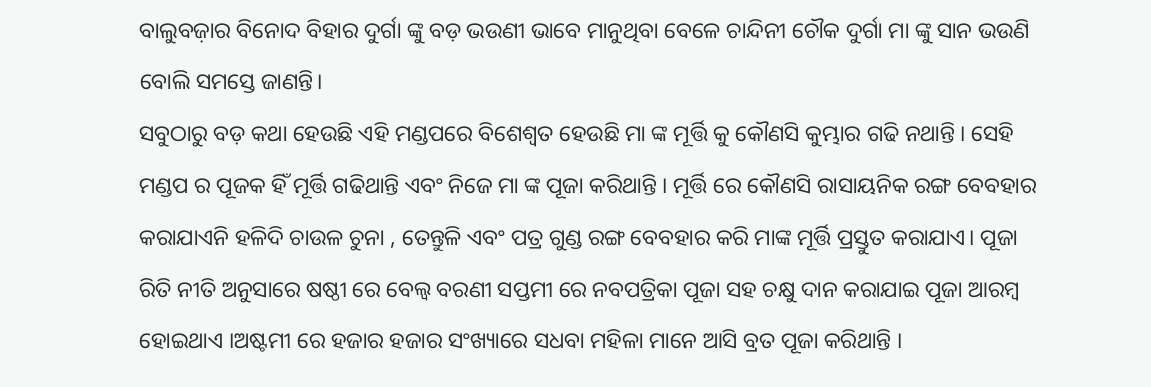ବାଲୁବଜ଼ାର ବିନୋଦ ବିହାର ଦୁର୍ଗା ଙ୍କୁ ବଡ଼ ଭଉଣୀ ଭାବେ ମାନୁଥିବା ବେଳେ ଚାନ୍ଦିନୀ ଚୌକ ଦୁର୍ଗା ମା ଙ୍କୁ ସାନ ଭଉଣି ବୋଲି ସମସ୍ତେ ଜାଣନ୍ତି।
ସବୁଠାରୁ ବଡ଼ କଥା ହେଉଛି ଏହି ମଣ୍ଡପରେ ବିଶେଶ୍ୱତ ହେଉଛି ମା ଙ୍କ ମୂର୍ତ୍ତି କୁ କୌଣସି କୁମ୍ଭାର ଗଢି ନଥାନ୍ତି । ସେହି ମଣ୍ଡପ ର ପୂଜକ ହିଁ ମୂର୍ତ୍ତି ଗଢିଥାନ୍ତି ଏବଂ ନିଜେ ମା ଙ୍କ ପୂଜା କରିଥାନ୍ତି । ମୂର୍ତ୍ତି ରେ କୌଣସି ରାସାୟନିକ ରଙ୍ଗ ବେବହାର କରାଯାଏନି ହଳିଦି ଚାଉଳ ଚୁନା , ତେନ୍ତୁଳି ଏବଂ ପତ୍ର ଗୁଣ୍ଡ ରଙ୍ଗ ବେବହାର କରି ମାଙ୍କ ମୂର୍ତ୍ତି ପ୍ରସ୍ତୁତ କରାଯାଏ। ପୂଜା ରିତି ନୀତି ଅନୁସାରେ ଷଷ୍ଠୀ ରେ ବେଲ୍ଵ ବରଣୀ ସପ୍ତମୀ ରେ ନବପତ୍ରିକା ପୂଜା ସହ ଚକ୍ଷୁ ଦାନ କରାଯାଇ ପୂଜା ଆରମ୍ବ ହୋଇଥାଏ ।ଅଷ୍ଟମୀ ରେ ହଜାର ହଜାର ସଂଖ୍ୟାରେ ସଧବା ମହିଳା ମାନେ ଆସି ବ୍ରତ ପୂଜା କରିଥାନ୍ତି ।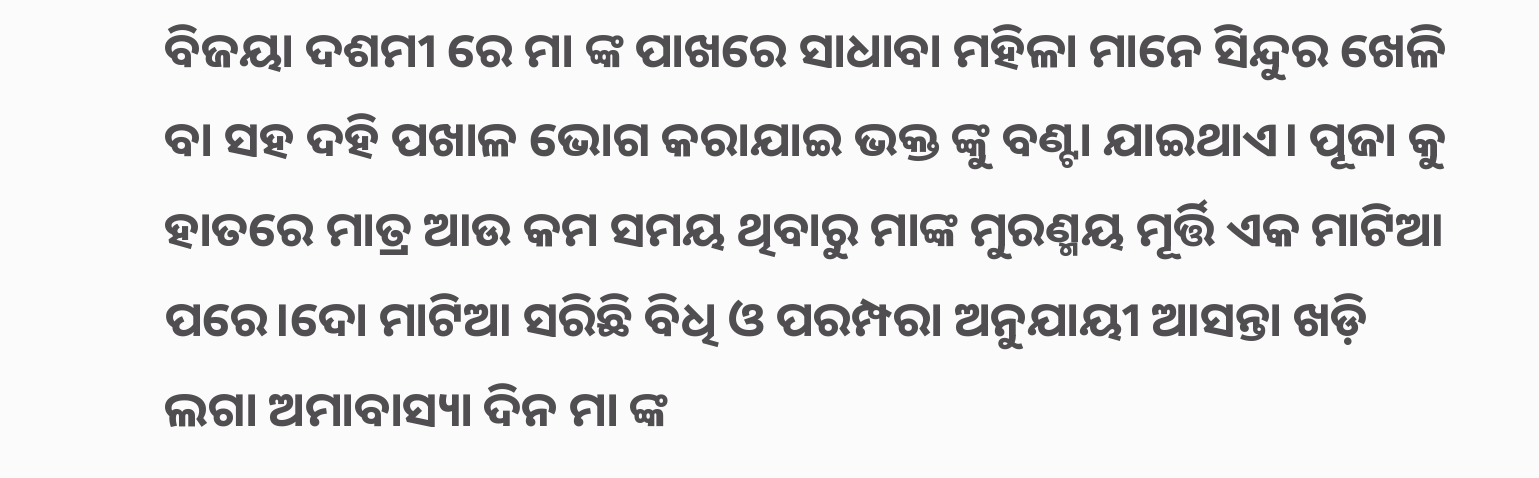ବିଜୟା ଦଶମୀ ରେ ମା ଙ୍କ ପାଖରେ ସାଧାବା ମହିଳା ମାନେ ସିନ୍ଦୁର ଖେଳି ବା ସହ ଦହି ପଖାଳ ଭୋଗ କରାଯାଇ ଭକ୍ତ ଙ୍କୁ ବଣ୍ଟା ଯାଇଥାଏ। ପୂଜା କୁ ହାତରେ ମାତ୍ର ଆଉ କମ ସମୟ ଥିବାରୁ ମାଙ୍କ ମୁରଣ୍ମୟ ମୂର୍ତ୍ତି ଏକ ମାଟିଆ ପରେ।ଦୋ ମାଟିଆ ସରିଛି ବିଧି ଓ ପରମ୍ପରା ଅନୁଯାୟୀ ଆସନ୍ତା ଖଡ଼ି ଲଗା ଅମାବାସ୍ୟା ଦିନ ମା ଙ୍କ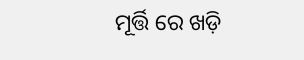ମୂର୍ତ୍ତି ରେ ଖଡ଼ି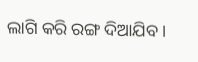ଲାଗି କରି ରଙ୍ଗ ଦିଆଯିବ ।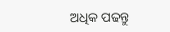ଅଧିକ ପଢନ୍ତୁ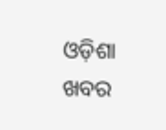ଓଡ଼ିଶା ଖବର